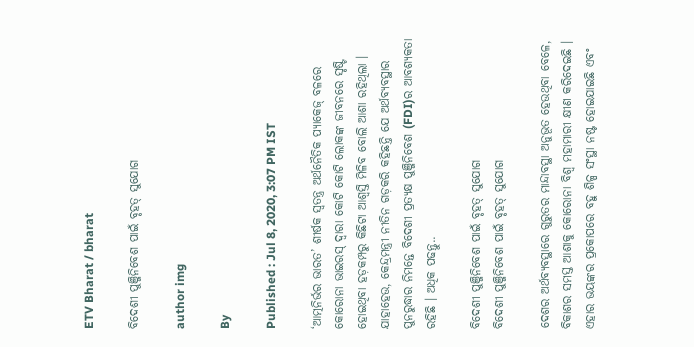ETV Bharat / bharat

ବିଦେଶୀ ପୁଞ୍ଜିନିବେଶ ପାଇଁ ବୃହତ୍‌ ସୁଯୋଗ

author img

By

Published : Jul 8, 2020, 3:07 PM IST

‘ଆତ୍ମନିର୍ଭର ଭାରତ’ ଶୀର୍ଷକ ସ୍ବତନ୍ତ୍ର ଅର୍ଥନୈତିକ ପ୍ୟାକେଜ୍‌ ବଳରେ କୋରୋନା ଭାଇରସ୍‌ ଦ୍ବାରା କୋଟି କୋଟି ଲୋକଙ୍କ ଜୀବନରେ ସୃଷ୍ଟି ହୋଇଥିବା ହଡ଼କମ୍ପରୁ କିଛିଟା ଆଶ୍ବସ୍ତି ମିଳିବ ବୋଲି ଆଶା ରହିଥିଲା । ଯାହାହେଉ, କେନ୍ଦ୍ରମନ୍ତ୍ରୀ ନୀତିନ ଗଡ଼କରି କହିଛନ୍ତି ଯେ ଅର୍ଥବ୍ୟବସ୍ଥାର ପୁନରୁଦ୍ଧାର ନିମନ୍ତେ ବିଦେଶୀ ପ୍ରତ୍ୟକ୍ଷ ପୁଞ୍ଜିନିବେଶ (FDI)ର ଆବଶ୍ୟକତା ରହିଛି । ଅଧିକ ପଢନ୍ତୁ..

ବିଦେଶୀ ପୁଞ୍ଜିନିବେଶ ପାଇଁ ବୃହତ୍‌ ସୁଯୋଗ
ବିଦେଶୀ ପୁଞ୍ଜିନିବେଶ ପାଇଁ ବୃହତ୍‌ ସୁଯୋଗ

ଦେଶର ଅର୍ଥବ୍ୟବସ୍ଥାରେ ଗୁରୁତର ମାନ୍ଦାବସ୍ଥା ଅନୁଭୂତ ହେଉଥିବା ବେଳେ, ବିକାଶର ସମସ୍ତ ଆଶାକୁ କୋରୋନା ବିଶ୍ବ ମହାମାରୀ କ୍ଷୀଣ କରିଦେଇଛି । ଏହାର ଭୟଙ୍କର ପ୍ରକୋପରେ ବହୁ ଶିଳ୍ପ ସଂସ୍ଥା ନଷ୍ଟ ହୋଇଯାଇଛି ଏବଂ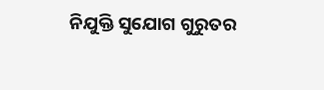ନିଯୁକ୍ତି ସୁଯୋଗ ଗୁରୁତର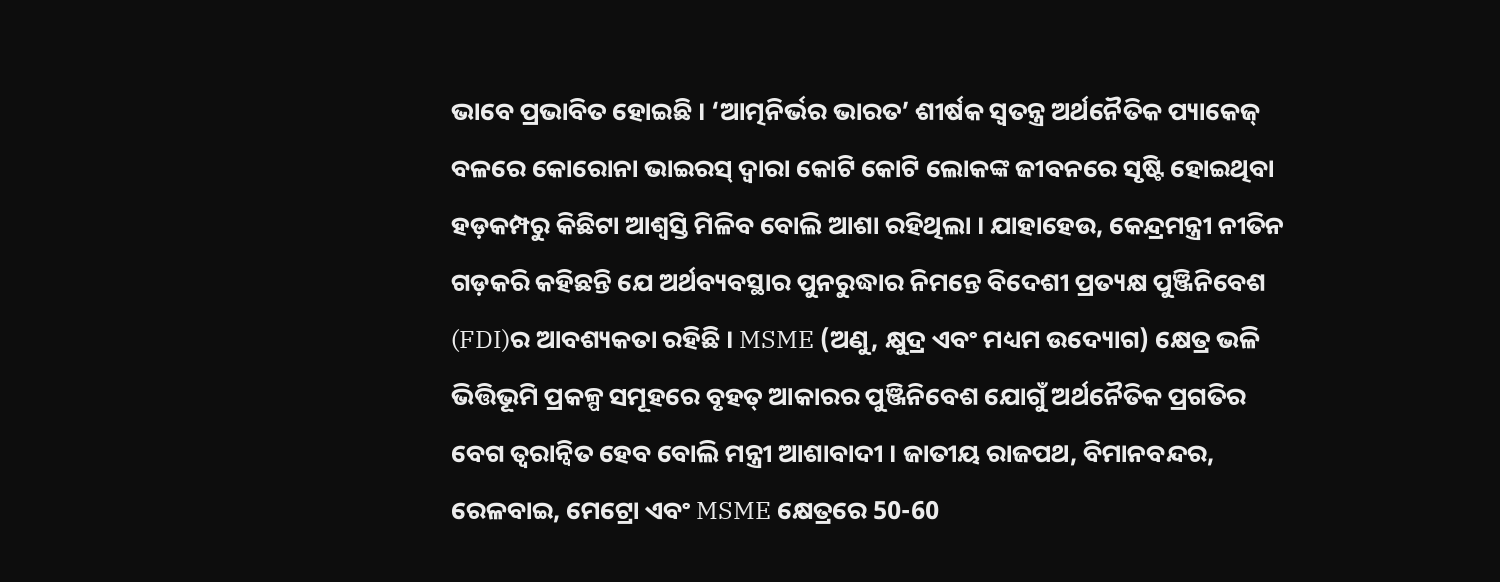ଭାବେ ପ୍ରଭାବିତ ହୋଇଛି । ‘ଆତ୍ମନିର୍ଭର ଭାରତ’ ଶୀର୍ଷକ ସ୍ବତନ୍ତ୍ର ଅର୍ଥନୈତିକ ପ୍ୟାକେଜ୍‌ ବଳରେ କୋରୋନା ଭାଇରସ୍‌ ଦ୍ବାରା କୋଟି କୋଟି ଲୋକଙ୍କ ଜୀବନରେ ସୃଷ୍ଟି ହୋଇଥିବା ହଡ଼କମ୍ପରୁ କିଛିଟା ଆଶ୍ବସ୍ତି ମିଳିବ ବୋଲି ଆଶା ରହିଥିଲା । ଯାହାହେଉ, କେନ୍ଦ୍ରମନ୍ତ୍ରୀ ନୀତିନ ଗଡ଼କରି କହିଛନ୍ତି ଯେ ଅର୍ଥବ୍ୟବସ୍ଥାର ପୁନରୁଦ୍ଧାର ନିମନ୍ତେ ବିଦେଶୀ ପ୍ରତ୍ୟକ୍ଷ ପୁଞ୍ଜିନିବେଶ (FDI)ର ଆବଶ୍ୟକତା ରହିଛି । MSME (ଅଣୁ, କ୍ଷୁଦ୍ର ଏବଂ ମଧ୍ୟମ ଉଦ୍ୟୋଗ) କ୍ଷେତ୍ର ଭଳି ଭିତ୍ତିଭୂମି ପ୍ରକଳ୍ପ ସମୂହରେ ବୃହତ୍‌ ଆକାରର ପୁଞ୍ଜିନିବେଶ ଯୋଗୁଁ ଅର୍ଥନୈତିକ ପ୍ରଗତିର ବେଗ ତ୍ବରାନ୍ବିତ ହେବ ବୋଲି ମନ୍ତ୍ରୀ ଆଶାବାଦୀ । ଜାତୀୟ ରାଜପଥ, ବିମାନବନ୍ଦର, ରେଳବାଇ, ମେଟ୍ରୋ ଏବଂ MSME କ୍ଷେତ୍ରରେ 50-60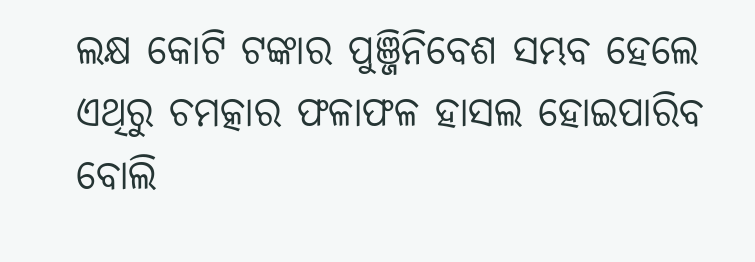ଲକ୍ଷ କୋଟି ଟଙ୍କାର ପୁଞ୍ଜିନିବେଶ ସମ୍ଭବ ହେଲେ ଏଥିରୁ ଚମତ୍କାର ଫଳାଫଳ ହାସଲ ହୋଇପାରିବ ବୋଲି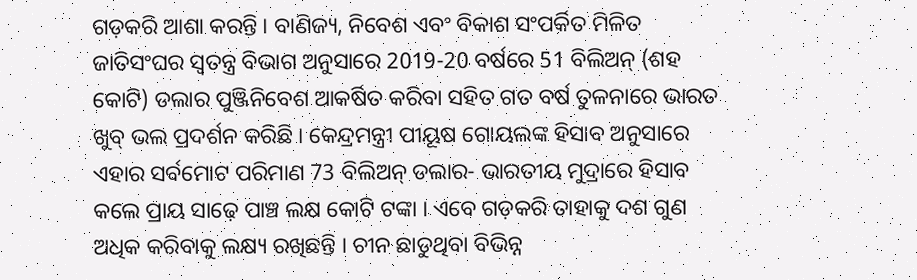ଗଡ଼କରି ଆଶା କରନ୍ତି । ବାଣିଜ୍ୟ, ନିବେଶ ଏବଂ ବିକାଶ ସଂପର୍କିତ ମିଳିତ ଜାତିସଂଘର ସ୍ବତନ୍ତ୍ର ବିଭାଗ ଅନୁସାରେ 2019-20 ବର୍ଷରେ 51 ବିଲିଅନ୍‌ (ଶହ କୋଟି) ଡଲାର ପୁଞ୍ଜିନିବେଶ ଆକର୍ଷିତ କରିବା ସହିତ ଗତ ବର୍ଷ ତୁଳନାରେ ଭାରତ ଖୁବ୍‌ ଭଲ ପ୍ରଦର୍ଶନ କରିଛି । କେନ୍ଦ୍ରମନ୍ତ୍ରୀ ପୀୟୂଷ ଗୋୟଲଙ୍କ ହିସାବ ଅନୁସାରେ ଏହାର ସର୍ବମୋଟ ପରିମାଣ 73 ବିଲିଅନ୍‌ ଡଲାର- ଭାରତୀୟ ମୁଦ୍ରାରେ ହିସାବ କଲେ ପ୍ରାୟ ସାଢ଼େ ପାଞ୍ଚ ଲକ୍ଷ କୋଟି ଟଙ୍କା । ଏବେ ଗଡ଼କରି ତାହାକୁ ଦଶ ଗୁଣ ଅଧିକ କରିବାକୁ ଲକ୍ଷ୍ୟ ରଖିଛନ୍ତି । ଚୀନ ଛାଡୁଥିବା ବିଭିନ୍ନ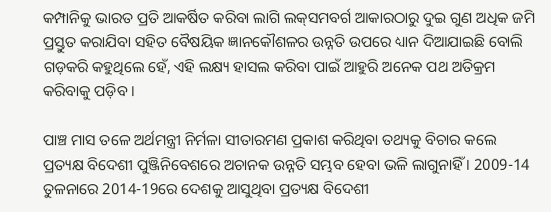କମ୍ପାନିକୁ ଭାରତ ପ୍ରତି ଆକର୍ଷିତ କରିବା ଲାଗି ଲକ୍‌ସମବର୍ଗ ଆକାରଠାରୁ ଦୁଇ ଗୁଣ ଅଧିକ ଜମି ପ୍ରସ୍ତୁତ କରାଯିବା ସହିତ ବୈଷୟିକ ଜ୍ଞାନକୌଶଳର ଉନ୍ନତି ଉପରେ ଧ୍ୟାନ ଦିଆଯାଇଛି ବୋଲି ଗଡ଼କରି କହୁଥିଲେ ହେଁ, ଏହି ଲକ୍ଷ୍ୟ ହାସଲ କରିବା ପାଇଁ ଆହୁରି ଅନେକ ପଥ ଅତିକ୍ରମ କରିବାକୁ ପଡ଼ିବ ।

ପାଞ୍ଚ ମାସ ତଳେ ଅର୍ଥମନ୍ତ୍ରୀ ନିର୍ମଳା ସୀତାରମଣ ପ୍ରକାଶ କରିଥିବା ତଥ୍ୟକୁ ବିଚାର କଲେ ପ୍ରତ୍ୟକ୍ଷ ବିଦେଶୀ ପୁଞ୍ଜିନିବେଶରେ ଅଚାନକ ଉନ୍ନତି ସମ୍ଭବ ହେବା ଭଳି ଲାଗୁନାହିଁ । 2009-14 ତୁଳନାରେ 2014-19ରେ ଦେଶକୁ ଆସୁଥିବା ପ୍ରତ୍ୟକ୍ଷ ବିଦେଶୀ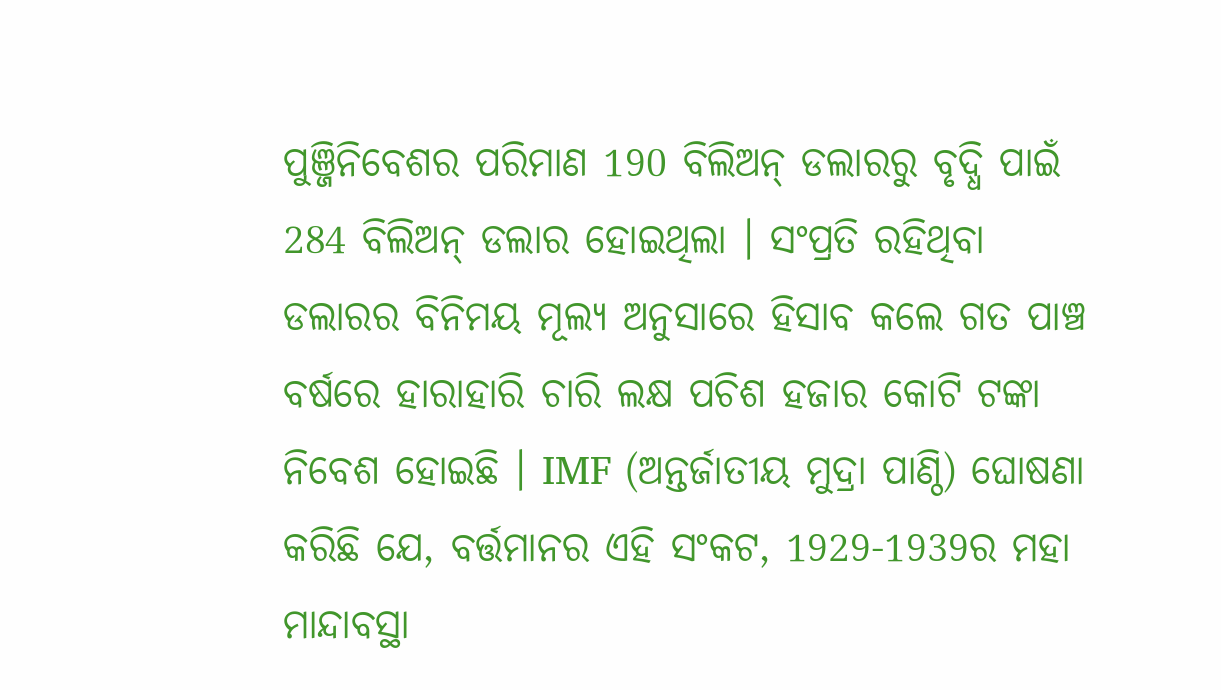ପୁଞ୍ଜିନିବେଶର ପରିମାଣ 190 ବିଲିଅନ୍‌ ଡଲାରରୁ ବୃଦ୍ଧି ପାଇଁ 284 ବିଲିଅନ୍‌ ଡଲାର ହୋଇଥିଲା । ସଂପ୍ରତି ରହିଥିବା ଡଲାରର ବିନିମୟ ମୂଲ୍ୟ ଅନୁସାରେ ହିସାବ କଲେ ଗତ ପାଞ୍ଚ ବର୍ଷରେ ହାରାହାରି ଚାରି ଲକ୍ଷ ପଚିଶ ହଜାର କୋଟି ଟଙ୍କା ନିବେଶ ହୋଇଛି । IMF (ଅନ୍ତର୍ଜାତୀୟ ମୁଦ୍ରା ପାଣ୍ଠି) ଘୋଷଣା କରିଛି ଯେ, ବର୍ତ୍ତମାନର ଏହି ସଂକଟ, 1929-1939ର ମହା ମାନ୍ଦାବସ୍ଥା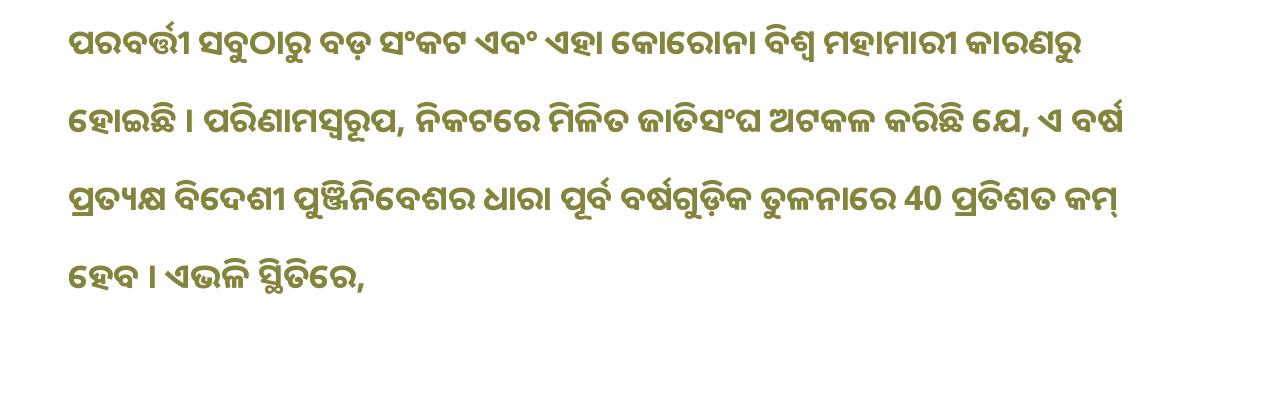ପରବର୍ତ୍ତୀ ସବୁଠାରୁ ବଡ଼ ସଂକଟ ଏବଂ ଏହା କୋରୋନା ବିଶ୍ବ ମହାମାରୀ କାରଣରୁ ହୋଇଛି । ପରିଣାମସ୍ବରୂପ, ନିକଟରେ ମିଳିତ ଜାତିସଂଘ ଅଟକଳ କରିଛି ଯେ, ଏ ବର୍ଷ ପ୍ରତ୍ୟକ୍ଷ ବିଦେଶୀ ପୁଞ୍ଜିନିବେଶର ଧାରା ପୂର୍ବ ବର୍ଷଗୁଡ଼ିକ ତୁଳନାରେ 40 ପ୍ରତିଶତ କମ୍‌ ହେବ । ଏଭଳି ସ୍ଥିତିରେ,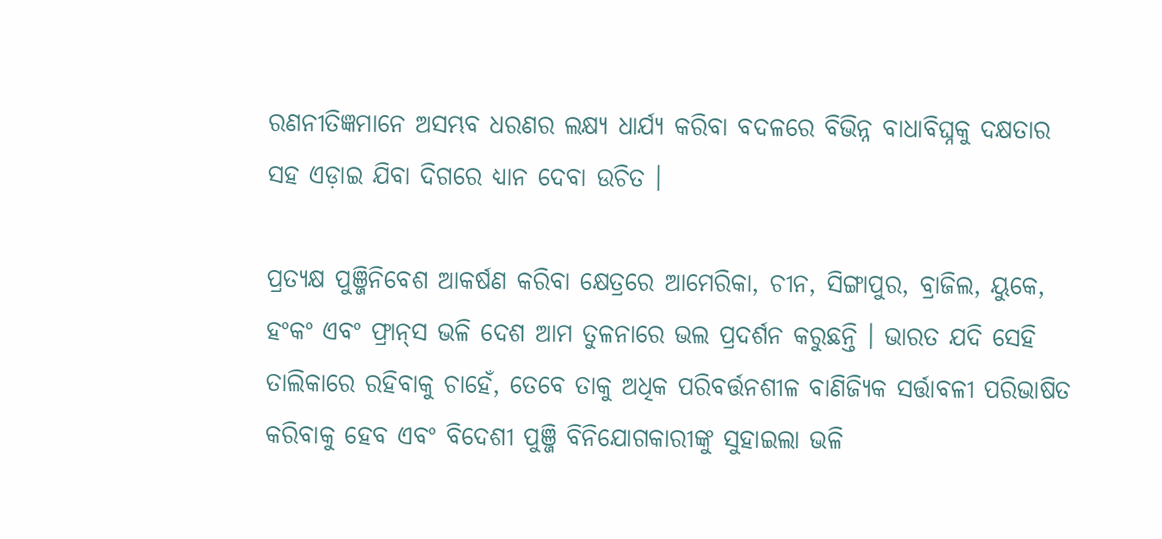ରଣନୀତିଜ୍ଞମାନେ ଅସମ୍ଭବ ଧରଣର ଲକ୍ଷ୍ୟ ଧାର୍ଯ୍ୟ କରିବା ବଦଳରେ ବିଭିନ୍ନ ବାଧାବିଘ୍ନକୁ ଦକ୍ଷତାର ସହ ଏଡ଼ାଇ ଯିବା ଦିଗରେ ଧ୍ୟାନ ଦେବା ଉଚିତ ।

ପ୍ରତ୍ୟକ୍ଷ ପୁଞ୍ଜିନିବେଶ ଆକର୍ଷଣ କରିବା କ୍ଷେତ୍ରରେ ଆମେରିକା, ଚୀନ, ସିଙ୍ଗାପୁର, ବ୍ରାଜିଲ, ୟୁକେ, ହଂକଂ ଏବଂ ଫ୍ରାନ୍‌ସ ଭଳି ଦେଶ ଆମ ତୁଳନାରେ ଭଲ ପ୍ରଦର୍ଶନ କରୁଛନ୍ତି । ଭାରତ ଯଦି ସେହି ତାଲିକାରେ ରହିବାକୁ ଚାହେଁ, ତେବେ ତାକୁ ଅଧିକ ପରିବର୍ତ୍ତନଶୀଳ ବାଣିଜ୍ୟିକ ସର୍ତ୍ତାବଳୀ ପରିଭାଷିତ କରିବାକୁ ହେବ ଏବଂ ବିଦେଶୀ ପୁଞ୍ଜି ବିନିଯୋଗକାରୀଙ୍କୁ ସୁହାଇଲା ଭଳି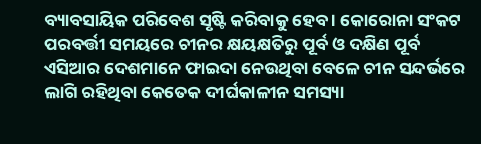ବ୍ୟାବସାୟିକ ପରିବେଶ ସୃଷ୍ଟି କରିବାକୁ ହେବ । କୋରୋନା ସଂକଟ ପରବର୍ତ୍ତୀ ସମୟରେ ଚୀନର କ୍ଷୟକ୍ଷତିରୁ ପୂର୍ବ ଓ ଦକ୍ଷିଣ ପୂର୍ବ ଏସିଆର ଦେଶମାନେ ଫାଇଦା ନେଉଥିବା ବେଳେ ଚୀନ ସନ୍ଦର୍ଭରେ ଲାଗି ରହିଥିବା କେତେକ ଦୀର୍ଘକାଳୀନ ସମସ୍ୟା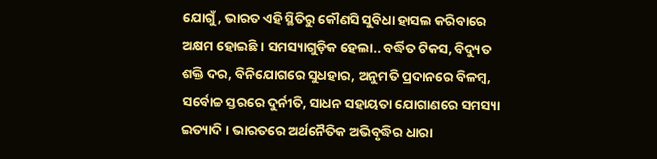ଯୋଗୁଁ, ଭାରତ ଏହି ସ୍ଥିତିରୁ କୌଣସି ସୁବିଧା ହାସଲ କରିବାରେ ଅକ୍ଷମ ହୋଇଛି । ସମସ୍ୟାଗୁଡ଼ିକ ହେଲା.. ବର୍ଦ୍ଧିତ ଟିକସ, ବିଦ୍ୟୁତ ଶକ୍ତି ଦର, ବିନିଯୋଗରେ ସୁଧହାର, ଅନୁମତି ପ୍ରଦାନରେ ବିଳମ୍ବ, ସର୍ବୋଚ୍ଚ ସ୍ତରରେ ଦୁର୍ନୀତି, ସାଧନ ସହାୟତା ଯୋଗାଣରେ ସମସ୍ୟା ଇତ୍ୟାଦି । ଭାରତରେ ଅର୍ଥନୈତିକ ଅଭିବୃଦ୍ଧିର ଧାରା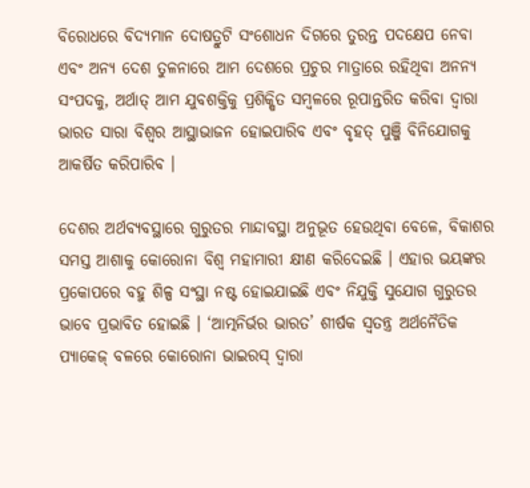ବିରୋଧରେ ବିଦ୍ୟମାନ ଦୋଷତ୍ରୁଟି ସଂଶୋଧନ ଦିଗରେ ତୁରନ୍ତ ପଦକ୍ଷେପ ନେବା ଏବଂ ଅନ୍ୟ ଦେଶ ତୁଳନାରେ ଆମ ଦେଶରେ ପ୍ରଚୁର ମାତ୍ରାରେ ରହିଥିବା ଅନନ୍ୟ ସଂପଦକୁ, ଅର୍ଥାତ୍‌ ଆମ ଯୁବଶକ୍ତିକୁ ପ୍ରଶିକ୍ଷିତ ସମ୍ବଳରେ ରୂପାନ୍ତରିତ କରିବା ଦ୍ବାରା ଭାରତ ସାରା ବିଶ୍ବର ଆସ୍ଥାଭାଜନ ହୋଇପାରିବ ଏବଂ ବୃହତ୍‌ ପୁଞ୍ଜି ବିନିଯୋଗକୁ ଆକର୍ଷିତ କରିପାରିବ ।

ଦେଶର ଅର୍ଥବ୍ୟବସ୍ଥାରେ ଗୁରୁତର ମାନ୍ଦାବସ୍ଥା ଅନୁଭୂତ ହେଉଥିବା ବେଳେ, ବିକାଶର ସମସ୍ତ ଆଶାକୁ କୋରୋନା ବିଶ୍ବ ମହାମାରୀ କ୍ଷୀଣ କରିଦେଇଛି । ଏହାର ଭୟଙ୍କର ପ୍ରକୋପରେ ବହୁ ଶିଳ୍ପ ସଂସ୍ଥା ନଷ୍ଟ ହୋଇଯାଇଛି ଏବଂ ନିଯୁକ୍ତି ସୁଯୋଗ ଗୁରୁତର ଭାବେ ପ୍ରଭାବିତ ହୋଇଛି । ‘ଆତ୍ମନିର୍ଭର ଭାରତ’ ଶୀର୍ଷକ ସ୍ବତନ୍ତ୍ର ଅର୍ଥନୈତିକ ପ୍ୟାକେଜ୍‌ ବଳରେ କୋରୋନା ଭାଇରସ୍‌ ଦ୍ବାରା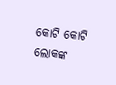କୋଟି କୋଟି ଲୋକଙ୍କ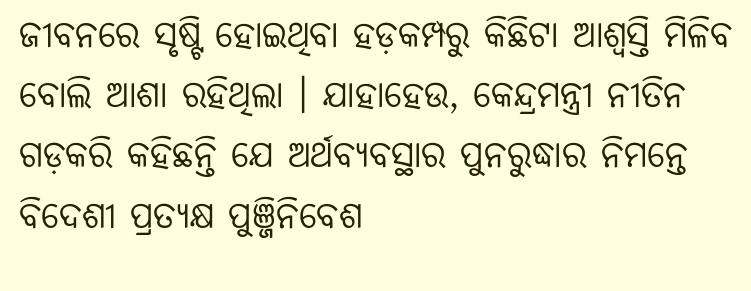ଜୀବନରେ ସୃଷ୍ଟି ହୋଇଥିବା ହଡ଼କମ୍ପରୁ କିଛିଟା ଆଶ୍ବସ୍ତି ମିଳିବ ବୋଲି ଆଶା ରହିଥିଲା । ଯାହାହେଉ, କେନ୍ଦ୍ରମନ୍ତ୍ରୀ ନୀତିନ ଗଡ଼କରି କହିଛନ୍ତି ଯେ ଅର୍ଥବ୍ୟବସ୍ଥାର ପୁନରୁଦ୍ଧାର ନିମନ୍ତେ ବିଦେଶୀ ପ୍ରତ୍ୟକ୍ଷ ପୁଞ୍ଜିନିବେଶ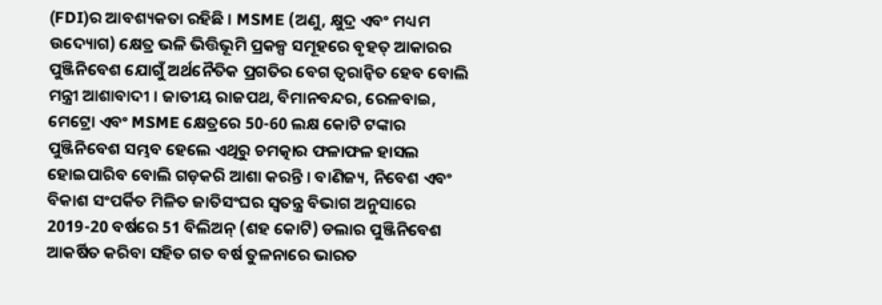(FDI)ର ଆବଶ୍ୟକତା ରହିଛି । MSME (ଅଣୁ, କ୍ଷୁଦ୍ର ଏବଂ ମଧ୍ୟମ ଉଦ୍ୟୋଗ) କ୍ଷେତ୍ର ଭଳି ଭିତ୍ତିଭୂମି ପ୍ରକଳ୍ପ ସମୂହରେ ବୃହତ୍‌ ଆକାରର ପୁଞ୍ଜିନିବେଶ ଯୋଗୁଁ ଅର୍ଥନୈତିକ ପ୍ରଗତିର ବେଗ ତ୍ବରାନ୍ବିତ ହେବ ବୋଲି ମନ୍ତ୍ରୀ ଆଶାବାଦୀ । ଜାତୀୟ ରାଜପଥ, ବିମାନବନ୍ଦର, ରେଳବାଇ, ମେଟ୍ରୋ ଏବଂ MSME କ୍ଷେତ୍ରରେ 50-60 ଲକ୍ଷ କୋଟି ଟଙ୍କାର ପୁଞ୍ଜିନିବେଶ ସମ୍ଭବ ହେଲେ ଏଥିରୁ ଚମତ୍କାର ଫଳାଫଳ ହାସଲ ହୋଇପାରିବ ବୋଲି ଗଡ଼କରି ଆଶା କରନ୍ତି । ବାଣିଜ୍ୟ, ନିବେଶ ଏବଂ ବିକାଶ ସଂପର୍କିତ ମିଳିତ ଜାତିସଂଘର ସ୍ବତନ୍ତ୍ର ବିଭାଗ ଅନୁସାରେ 2019-20 ବର୍ଷରେ 51 ବିଲିଅନ୍‌ (ଶହ କୋଟି) ଡଲାର ପୁଞ୍ଜିନିବେଶ ଆକର୍ଷିତ କରିବା ସହିତ ଗତ ବର୍ଷ ତୁଳନାରେ ଭାରତ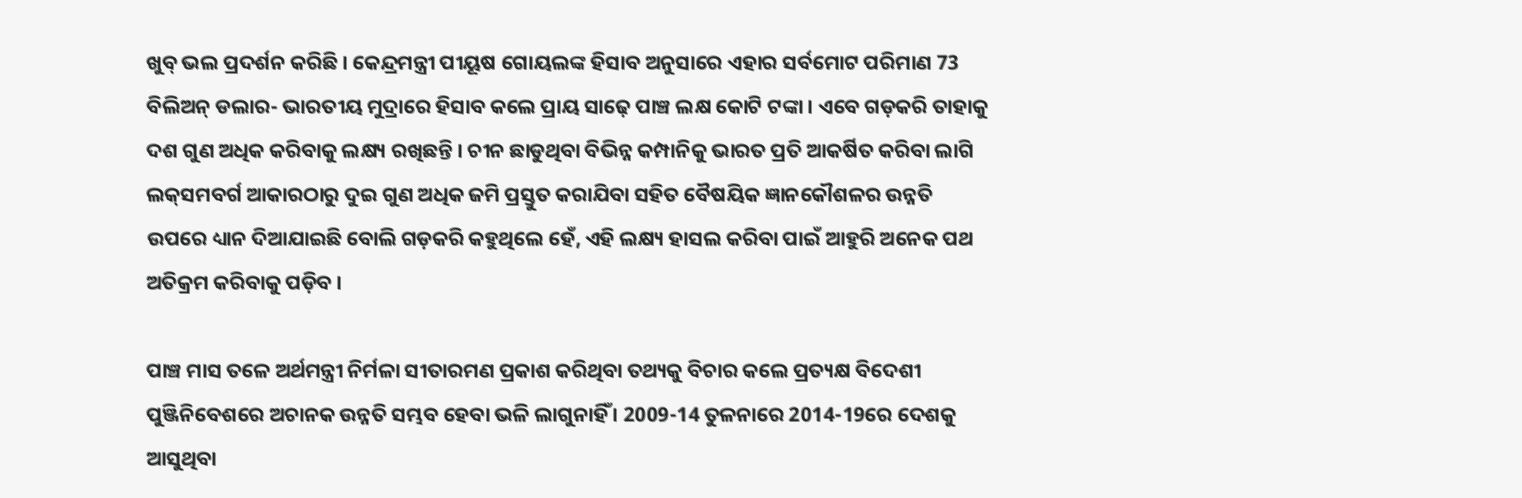ଖୁବ୍‌ ଭଲ ପ୍ରଦର୍ଶନ କରିଛି । କେନ୍ଦ୍ରମନ୍ତ୍ରୀ ପୀୟୂଷ ଗୋୟଲଙ୍କ ହିସାବ ଅନୁସାରେ ଏହାର ସର୍ବମୋଟ ପରିମାଣ 73 ବିଲିଅନ୍‌ ଡଲାର- ଭାରତୀୟ ମୁଦ୍ରାରେ ହିସାବ କଲେ ପ୍ରାୟ ସାଢ଼େ ପାଞ୍ଚ ଲକ୍ଷ କୋଟି ଟଙ୍କା । ଏବେ ଗଡ଼କରି ତାହାକୁ ଦଶ ଗୁଣ ଅଧିକ କରିବାକୁ ଲକ୍ଷ୍ୟ ରଖିଛନ୍ତି । ଚୀନ ଛାଡୁଥିବା ବିଭିନ୍ନ କମ୍ପାନିକୁ ଭାରତ ପ୍ରତି ଆକର୍ଷିତ କରିବା ଲାଗି ଲକ୍‌ସମବର୍ଗ ଆକାରଠାରୁ ଦୁଇ ଗୁଣ ଅଧିକ ଜମି ପ୍ରସ୍ତୁତ କରାଯିବା ସହିତ ବୈଷୟିକ ଜ୍ଞାନକୌଶଳର ଉନ୍ନତି ଉପରେ ଧ୍ୟାନ ଦିଆଯାଇଛି ବୋଲି ଗଡ଼କରି କହୁଥିଲେ ହେଁ, ଏହି ଲକ୍ଷ୍ୟ ହାସଲ କରିବା ପାଇଁ ଆହୁରି ଅନେକ ପଥ ଅତିକ୍ରମ କରିବାକୁ ପଡ଼ିବ ।

ପାଞ୍ଚ ମାସ ତଳେ ଅର୍ଥମନ୍ତ୍ରୀ ନିର୍ମଳା ସୀତାରମଣ ପ୍ରକାଶ କରିଥିବା ତଥ୍ୟକୁ ବିଚାର କଲେ ପ୍ରତ୍ୟକ୍ଷ ବିଦେଶୀ ପୁଞ୍ଜିନିବେଶରେ ଅଚାନକ ଉନ୍ନତି ସମ୍ଭବ ହେବା ଭଳି ଲାଗୁନାହିଁ । 2009-14 ତୁଳନାରେ 2014-19ରେ ଦେଶକୁ ଆସୁଥିବା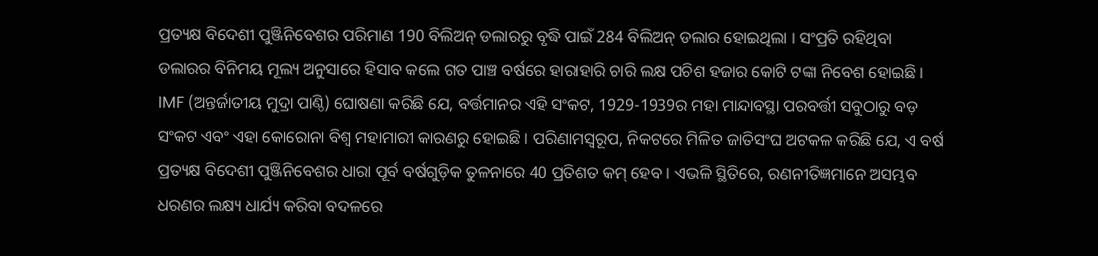ପ୍ରତ୍ୟକ୍ଷ ବିଦେଶୀ ପୁଞ୍ଜିନିବେଶର ପରିମାଣ 190 ବିଲିଅନ୍‌ ଡଲାରରୁ ବୃଦ୍ଧି ପାଇଁ 284 ବିଲିଅନ୍‌ ଡଲାର ହୋଇଥିଲା । ସଂପ୍ରତି ରହିଥିବା ଡଲାରର ବିନିମୟ ମୂଲ୍ୟ ଅନୁସାରେ ହିସାବ କଲେ ଗତ ପାଞ୍ଚ ବର୍ଷରେ ହାରାହାରି ଚାରି ଲକ୍ଷ ପଚିଶ ହଜାର କୋଟି ଟଙ୍କା ନିବେଶ ହୋଇଛି । IMF (ଅନ୍ତର୍ଜାତୀୟ ମୁଦ୍ରା ପାଣ୍ଠି) ଘୋଷଣା କରିଛି ଯେ, ବର୍ତ୍ତମାନର ଏହି ସଂକଟ, 1929-1939ର ମହା ମାନ୍ଦାବସ୍ଥା ପରବର୍ତ୍ତୀ ସବୁଠାରୁ ବଡ଼ ସଂକଟ ଏବଂ ଏହା କୋରୋନା ବିଶ୍ବ ମହାମାରୀ କାରଣରୁ ହୋଇଛି । ପରିଣାମସ୍ବରୂପ, ନିକଟରେ ମିଳିତ ଜାତିସଂଘ ଅଟକଳ କରିଛି ଯେ, ଏ ବର୍ଷ ପ୍ରତ୍ୟକ୍ଷ ବିଦେଶୀ ପୁଞ୍ଜିନିବେଶର ଧାରା ପୂର୍ବ ବର୍ଷଗୁଡ଼ିକ ତୁଳନାରେ 40 ପ୍ରତିଶତ କମ୍‌ ହେବ । ଏଭଳି ସ୍ଥିତିରେ, ରଣନୀତିଜ୍ଞମାନେ ଅସମ୍ଭବ ଧରଣର ଲକ୍ଷ୍ୟ ଧାର୍ଯ୍ୟ କରିବା ବଦଳରେ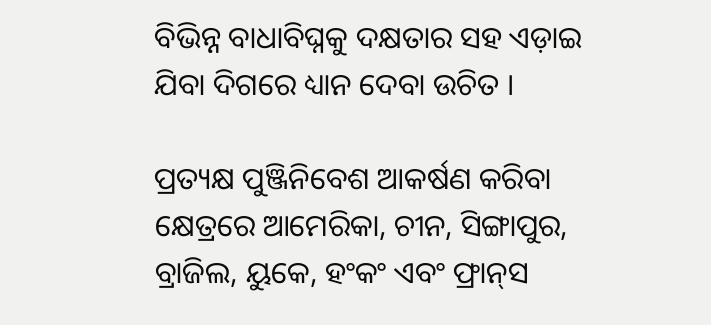ବିଭିନ୍ନ ବାଧାବିଘ୍ନକୁ ଦକ୍ଷତାର ସହ ଏଡ଼ାଇ ଯିବା ଦିଗରେ ଧ୍ୟାନ ଦେବା ଉଚିତ ।

ପ୍ରତ୍ୟକ୍ଷ ପୁଞ୍ଜିନିବେଶ ଆକର୍ଷଣ କରିବା କ୍ଷେତ୍ରରେ ଆମେରିକା, ଚୀନ, ସିଙ୍ଗାପୁର, ବ୍ରାଜିଲ, ୟୁକେ, ହଂକଂ ଏବଂ ଫ୍ରାନ୍‌ସ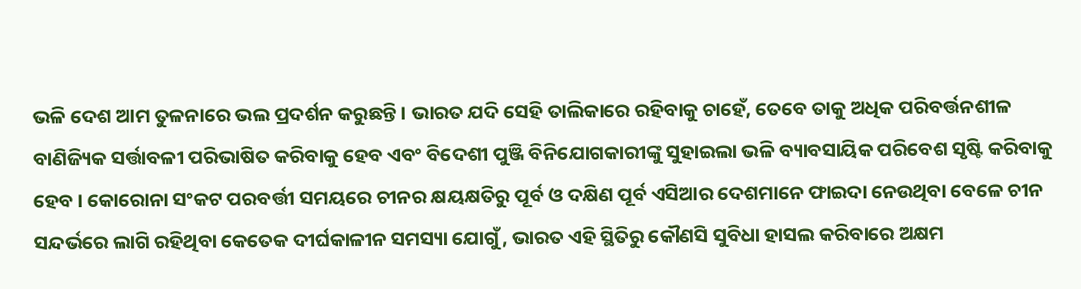ଭଳି ଦେଶ ଆମ ତୁଳନାରେ ଭଲ ପ୍ରଦର୍ଶନ କରୁଛନ୍ତି । ଭାରତ ଯଦି ସେହି ତାଲିକାରେ ରହିବାକୁ ଚାହେଁ, ତେବେ ତାକୁ ଅଧିକ ପରିବର୍ତ୍ତନଶୀଳ ବାଣିଜ୍ୟିକ ସର୍ତ୍ତାବଳୀ ପରିଭାଷିତ କରିବାକୁ ହେବ ଏବଂ ବିଦେଶୀ ପୁଞ୍ଜି ବିନିଯୋଗକାରୀଙ୍କୁ ସୁହାଇଲା ଭଳି ବ୍ୟାବସାୟିକ ପରିବେଶ ସୃଷ୍ଟି କରିବାକୁ ହେବ । କୋରୋନା ସଂକଟ ପରବର୍ତ୍ତୀ ସମୟରେ ଚୀନର କ୍ଷୟକ୍ଷତିରୁ ପୂର୍ବ ଓ ଦକ୍ଷିଣ ପୂର୍ବ ଏସିଆର ଦେଶମାନେ ଫାଇଦା ନେଉଥିବା ବେଳେ ଚୀନ ସନ୍ଦର୍ଭରେ ଲାଗି ରହିଥିବା କେତେକ ଦୀର୍ଘକାଳୀନ ସମସ୍ୟା ଯୋଗୁଁ, ଭାରତ ଏହି ସ୍ଥିତିରୁ କୌଣସି ସୁବିଧା ହାସଲ କରିବାରେ ଅକ୍ଷମ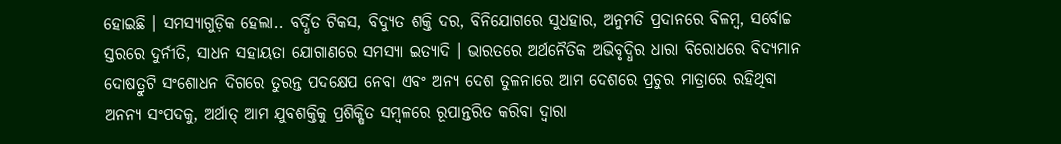ହୋଇଛି । ସମସ୍ୟାଗୁଡ଼ିକ ହେଲା.. ବର୍ଦ୍ଧିତ ଟିକସ, ବିଦ୍ୟୁତ ଶକ୍ତି ଦର, ବିନିଯୋଗରେ ସୁଧହାର, ଅନୁମତି ପ୍ରଦାନରେ ବିଳମ୍ବ, ସର୍ବୋଚ୍ଚ ସ୍ତରରେ ଦୁର୍ନୀତି, ସାଧନ ସହାୟତା ଯୋଗାଣରେ ସମସ୍ୟା ଇତ୍ୟାଦି । ଭାରତରେ ଅର୍ଥନୈତିକ ଅଭିବୃଦ୍ଧିର ଧାରା ବିରୋଧରେ ବିଦ୍ୟମାନ ଦୋଷତ୍ରୁଟି ସଂଶୋଧନ ଦିଗରେ ତୁରନ୍ତ ପଦକ୍ଷେପ ନେବା ଏବଂ ଅନ୍ୟ ଦେଶ ତୁଳନାରେ ଆମ ଦେଶରେ ପ୍ରଚୁର ମାତ୍ରାରେ ରହିଥିବା ଅନନ୍ୟ ସଂପଦକୁ, ଅର୍ଥାତ୍‌ ଆମ ଯୁବଶକ୍ତିକୁ ପ୍ରଶିକ୍ଷିତ ସମ୍ବଳରେ ରୂପାନ୍ତରିତ କରିବା ଦ୍ବାରା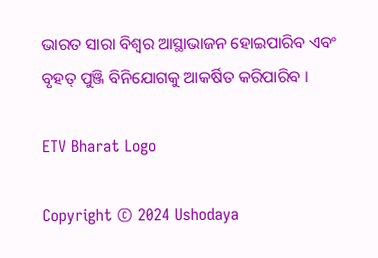ଭାରତ ସାରା ବିଶ୍ବର ଆସ୍ଥାଭାଜନ ହୋଇପାରିବ ଏବଂ ବୃହତ୍‌ ପୁଞ୍ଜି ବିନିଯୋଗକୁ ଆକର୍ଷିତ କରିପାରିବ ।

ETV Bharat Logo

Copyright © 2024 Ushodaya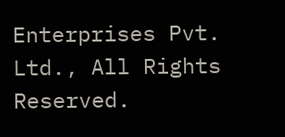Enterprises Pvt. Ltd., All Rights Reserved.